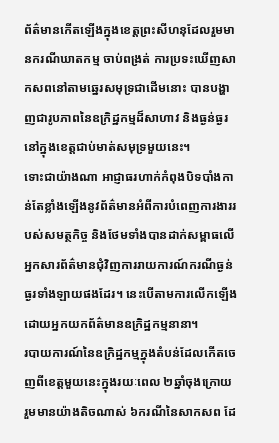ព័ត៌មានកើតឡើងក្នុងខេត្តព្រះសីហនុដែលរួមមានករណីឃាតកម្ម ចាប់ពង្រត់ ការប្រទះឃើញសាកសពនៅតាមឆ្នេរសមុទ្រជាដើមនោះ បានបង្ហាញជារូបភាពនៃឧក្រិដ្ឋកម្មដ៏សាហាវ និងធ្ងន់ធ្ងរនៅក្នុងខេត្តជាប់មាត់សមុទ្រមួយនេះ។
ទោះជាយ៉ាងណា អាជ្ញាធរហាក់កំពុងបិទបាំងកាន់តែខ្លាំងឡើងនូវព័ត៌មានអំពីការបំពេញការងាររបស់សមត្ថកិច្ច និងថែមទាំងបានដាក់សម្ពាធលើអ្នកសារព័ត៌មានជុំវិញការរាយការណ៍ករណីធ្ងន់ធ្ងរទាំងឡាយផងដែរ។ នេះបើតាមការលើកឡើងដោយអ្នកយកព័ត៌មានឧក្រិដ្ឋកម្មនានា។
របាយការណ៍នៃឧក្រិដ្ឋកម្មក្នុងតំបន់ដែលកើតចេញពីខេត្តមួយនេះក្នុងរយៈពេល ២ឆ្នាំចុងក្រោយ រួមមានយ៉ាងតិចណាស់ ៦ករណីនៃសាកសព ដែ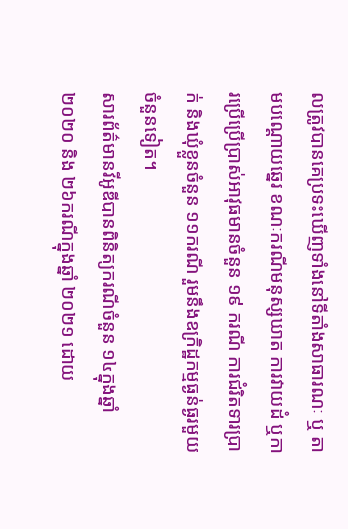លត្រូវបានគេប្រទះឃើញទាំងនៅទីតាំងសាធារណៈ ឬ តាមបណ្ដោយឆ្នេរ ខណៈករណីមនុស្សឃាត ការវាយដំ ឬការប្រើប្រើប្រាស់អាវុធមានចំនួន ១៩ ករណី ការជំរិតទារប្រាក់ និងឃុំខ្លួនចំនួន ១១ករណី រួមនឹងឧក្រិដ្ឋកម្មធ្ងន់ធ្ងរមួយចំនួនទៀត។
សារព័ត៌មានវីអូឌីបានពិនិត្យករណីចំនួន ១៤ក្នុងឆ្នាំ២០២០ និង ២៦ករណីក្នុងឆ្នាំ ២០២១ ដោយ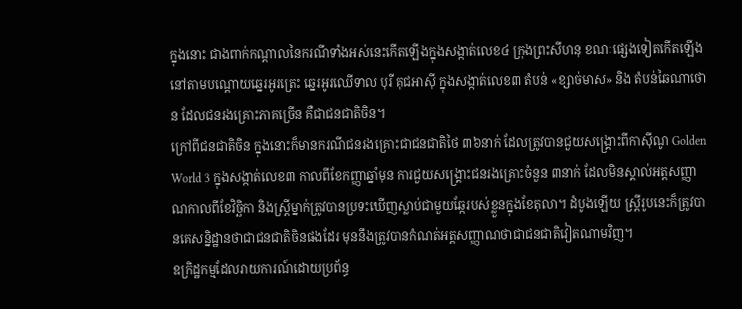ក្នុងនោះ ជាងពាក់កណ្តាលនៃករណីទាំងអស់នេះកើតឡើងក្នុងសង្កាត់លេខ៤ ក្រុងព្រះសីហនុ ខណៈផ្សេងទៀតកើតឡើងនៅតាមបណ្តោយឆ្នេរអូរត្រេះ ឆ្នេរអូរឈើទាល បុរី គុជអាស៊ី ក្នុងសង្កាត់លេខ៣ តំបន់ «ខ្សាច់មាស» និង តំបន់ឆៃណាថោន ដែលជនរងគ្រោះភាគច្រើន គឺជាជនជាតិចិន។
ក្រៅពីជនជាតិចិន ក្នុងនោះក៏មានករណីជនរងគ្រោះជាជនជាតិថៃ ៣៦នាក់ ដែលត្រូវបានជួយសង្គ្រោះពីកាស៊ីណូ Golden World 3 ក្នុងសង្កាត់លេខ៣ កាលពីខែកញ្ញាឆ្នាំមុន ការជួយសង្គ្រោះជនរងគ្រោះចំនួន ៣នាក់ ដែលមិនស្គាល់អត្តសញ្ញាណកាលពីខែវិច្ឆិកា និងស្ត្រីម្នាក់ត្រូវបានប្រទះឃើញស្លាប់ជាមួយឆ្កែរបស់ខ្លួនក្នុងខែតុលា។ ដំបូងឡើយ ស្ត្រីរូបនេះក៏ត្រូវបានគេសន្និដ្ឋានថាជាជនជាតិចិនផងដែរ មុននឹងត្រូវបានកំណត់អត្តសញ្ញាណថាជាជនជាតិវៀតណាមវិញ។
ឧក្រិដ្ឋកម្មដែលរាយការណ៍ដោយប្រព័ន្ធ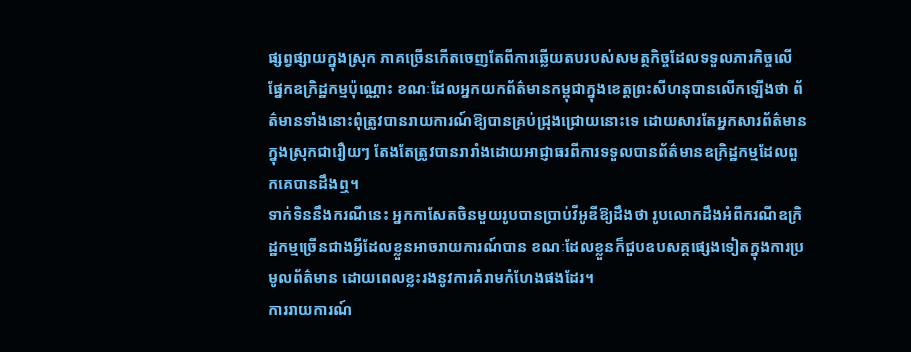ផ្សព្វផ្សាយក្នុងស្រុក ភាគច្រើនកើតចេញតែពីការឆ្លើយតបរបស់សមត្ថកិច្ចដែលទទួលភារកិច្ចលើផ្នែកឧក្រិដ្ឋកម្មប៉ុណ្ណោះ ខណៈដែលអ្នកយកព័ត៌មានកម្ពុជាក្នុងខេត្តព្រះសីហនុបានលើកឡើងថា ព័ត៌មានទាំងនោះពុំត្រូវបានរាយការណ៍ឱ្យបានគ្រប់ជ្រុងជ្រោយនោះទេ ដោយសារតែអ្នកសារព័ត៌មានក្នុងស្រុកជារឿយៗ តែងតែត្រូវបានរារាំងដោយអាជ្ញាធរពីការទទួលបានព័ត៌មានឧក្រិដ្ឋកម្មដែលពួកគេបានដឹងឮ។
ទាក់ទិននឹងករណីនេះ អ្នកកាសែតចិនមួយរូបបានប្រាប់វីអូឌីឱ្យដឹងថា រូបលោកដឹងអំពីករណីឧក្រិដ្ឋកម្មច្រើនជាងអ្វីដែលខ្លួនអាចរាយការណ៍បាន ខណៈដែលខ្លួនក៏ជួបឧបសគ្គផ្សេងទៀតក្នុងការប្រមូលព័ត៌មាន ដោយពេលខ្លះរងនូវការគំរាមកំហែងផងដែរ។
ការរាយការណ៍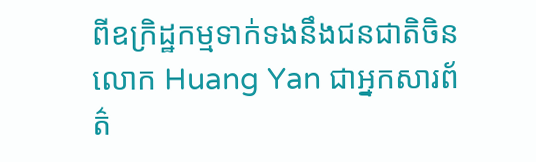ពីឧក្រិដ្ឋកម្មទាក់ទងនឹងជនជាតិចិន
លោក Huang Yan ជាអ្នកសារព័ត៌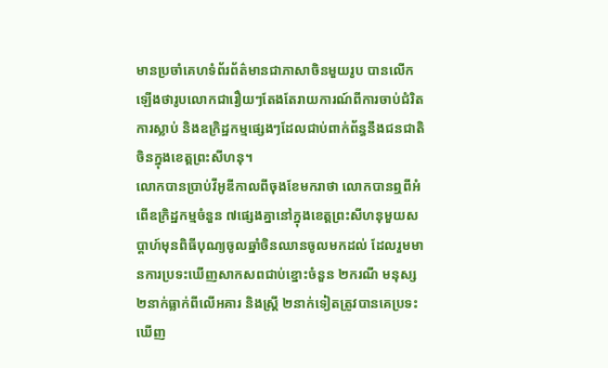មានប្រចាំគេហទំព័រព័ត៌មានជាភាសាចិនមួយរូប បានលើកឡើងថារូបលោកជារឿយៗតែងតែរាយការណ៍ពីការចាប់ជំរិត ការស្លាប់ និងឧក្រិដ្ឋកម្មផ្សេងៗដែលជាប់ពាក់ព័ន្ធនឹងជនជាតិចិនក្នុងខេត្តព្រះសីហនុ។
លោកបានប្រាប់វីអូឌីកាលពីចុងខែមករាថា លោកបានឮពីអំពើឧក្រិដ្ឋកម្មចំនួន ៧ផ្សេងគ្នានៅក្នុងខេត្តព្រះសីហនុមួយសប្តាហ៍មុនពិធីបុណ្យចូលឆ្នាំចិនឈានចូលមកដល់ ដែលរួមមានការប្រទះឃើញសាកសពជាប់ខ្នោះចំនួន ២ករណី មនុស្ស ២នាក់ធ្លាក់ពីលើអគារ និងស្ត្រី ២នាក់ទៀតត្រូវបានគេប្រទះឃើញ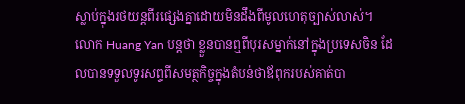ស្លាប់ក្នុងរថយន្តពីរផ្សេងគ្នាដោយមិនដឹងពីមូលហេតុច្បាស់លាស់។
លោក Huang Yan បន្តថា ខ្លួនបានឮពីបុរសម្នាក់នៅក្នុងប្រទេសចិន ដែលបានទទួលទូរសព្ទពីសមត្ថកិច្ចក្នុងតំបន់ថាឪពុករបស់គាត់បា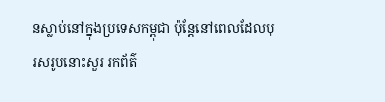នស្លាប់នៅក្នុងប្រទេសកម្ពុជា ប៉ុន្តែនៅពេលដែលបុរសរូបនោះសួរ រកព័ត៌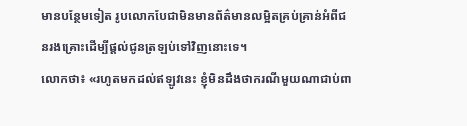មានបន្ថែមទៀត រូបលោកបែជាមិនមានព័ត៌មានលម្អិតគ្រប់គ្រាន់អំពីជនរងគ្រោះដើម្បីផ្ដល់ជូនត្រឡប់ទៅវិញនោះទេ។
លោកថា៖ «រហូតមកដល់ឥឡូវនេះ ខ្ញុំមិនដឹងថាករណីមួយណាជាប់ពា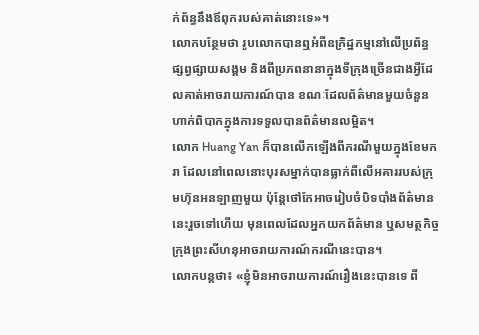ក់ព័ន្ធនឹងឪពុករបស់គាត់នោះទេ»។
លោកបន្ថែមថា រូបលោកបានឮអំពីឧក្រិដ្ឋកម្មនៅលើប្រព័ន្ធផ្សព្វផ្សាយសង្គម និងពីប្រភពនានាក្នុងទីក្រុងច្រើនជាងអ្វីដែលគាត់អាចរាយការណ៍បាន ខណៈដែលព័ត៌មានមួយចំនួនហាក់ពិបាកក្នុងការទទួលបានព័ត៌មានលម្អិត។
លោក Huang Yan ក៏បានលើកឡើងពីករណីមួយក្នុងខែមករា ដែលនៅពេលនោះបុរសម្នាក់បានធ្លាក់ពីលើអគាររបស់ក្រុមហ៊ុនអនឡាញមួយ ប៉ុន្តែថៅកែអាចរៀបចំបិទបាំងព័ត៌មាននេះរួចទៅហើយ មុនពេលដែលអ្នកយកព័ត៌មាន ឬសមត្ថកិច្ចក្រុងព្រះសីហនុអាចរាយការណ៍ករណីនេះបាន។
លោកបន្តថា៖ «ខ្ញុំមិនអាចរាយការណ៍រឿងនេះបានទេ ពី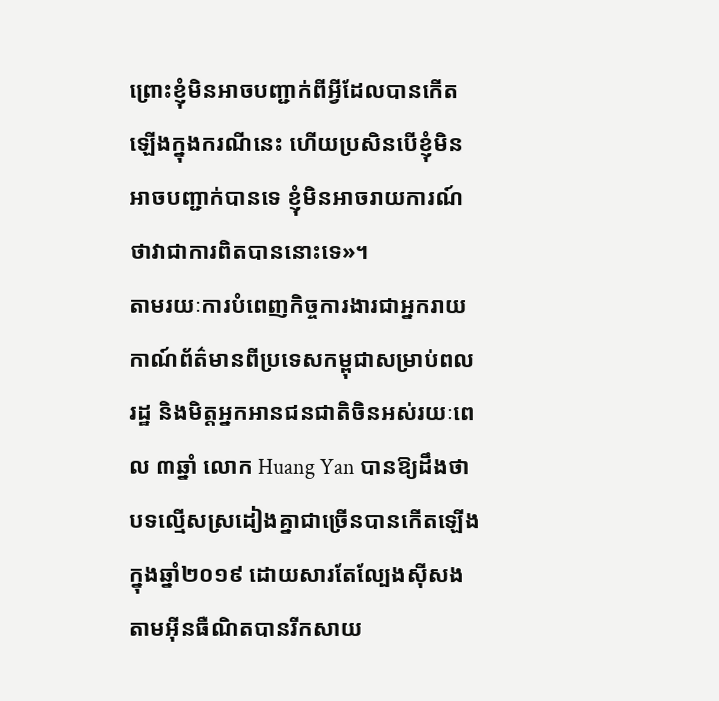ព្រោះខ្ញុំមិនអាចបញ្ជាក់ពីអ្វីដែលបានកើតឡើងក្នុងករណីនេះ ហើយប្រសិនបើខ្ញុំមិនអាចបញ្ជាក់បានទេ ខ្ញុំមិនអាចរាយការណ៍ថាវាជាការពិតបាននោះទេ»។
តាមរយៈការបំពេញកិច្ចការងារជាអ្នករាយកាណ៍ព័ត៌មានពីប្រទេសកម្ពុជាសម្រាប់ពលរដ្ឋ និងមិត្តអ្នកអានជនជាតិចិនអស់រយៈពេល ៣ឆ្នាំ លោក Huang Yan បានឱ្យដឹងថា បទល្មើសស្រដៀងគ្នាជាច្រើនបានកើតឡើងក្នុងឆ្នាំ២០១៩ ដោយសារតែល្បែងស៊ីសងតាមអ៊ីនធឺណិតបានរីកសាយ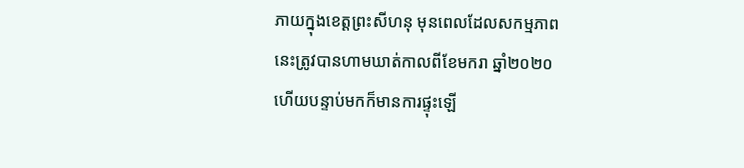ភាយក្នុងខេត្តព្រះសីហនុ មុនពេលដែលសកម្មភាពនេះត្រូវបានហាមឃាត់កាលពីខែមករា ឆ្នាំ២០២០ ហើយបន្ទាប់មកក៏មានការផ្ទុះឡើ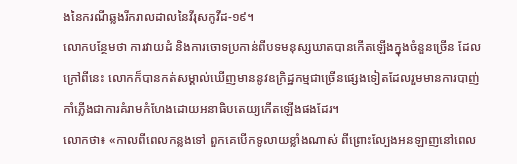ងនៃករណីឆ្លងរីករាលដាលនៃវីរុសកូវីដ-១៩។
លោកបន្ថែមថា ការវាយដំ និងការចោទប្រកាន់ពីបទមនុស្សឃាតបានកើតឡើងក្នុងចំនួនច្រើន ដែលក្រៅពីនេះ លោកក៏បានកត់សម្គាល់ឃើញមាននូវឧក្រិដ្ឋកម្មជាច្រើនផ្សេងទៀតដែលរួមមានការបាញ់កាំភ្លើងជាការគំរាមកំហែងដោយអនាធិបតេយ្យកើតឡើងផងដែរ។
លោកថា៖ «កាលពីពេលកន្លងទៅ ពួកគេបើកទូលាយខ្លាំងណាស់ ពីព្រោះល្បែងអនឡាញនៅពេល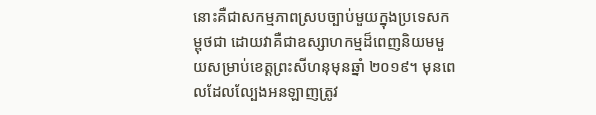នោះគឺជាសកម្មភាពស្របច្បាប់មួយក្នុងប្រទេសកម្ពុថជា ដោយវាគឺជាឧស្សាហកម្មដ៏ពេញនិយមមួយសម្រាប់ខេត្តព្រះសីហនុមុនឆ្នាំ ២០១៩។ មុនពេលដែលល្បែងអនឡាញត្រូវ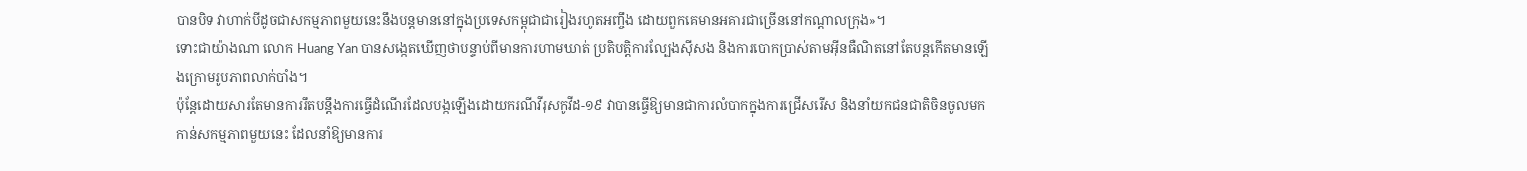បានបិទ វាហាក់បីដូចជាសកម្មភាពមួយនេះនឹងបន្តមាននៅក្នុងប្រទេសកម្ពុជាជារៀងរហូតអញ្ចឹង ដោយពួកគេមានអគារជាច្រើននៅកណ្តាលក្រុង»។
ទោះជាយ៉ាងណា លោក Huang Yan បានសង្កេតឃើញថាបន្ទាប់ពីមានការហាមឃាត់ ប្រតិបត្តិការល្បែងស៊ីសង និងការបោកប្រាស់តាមអ៊ីនធឺណិតនៅតែបន្តកើតមានឡើងក្រោមរូបភាពលាក់បាំង។
ប៉ុន្តែដោយសារតែមានការរឹតបន្តឹងការធ្វើដំណើរដែលបង្កឡើងដោយករណីវីរុសកូវីដ-១៩ វាបានធ្វើឱ្យមានជាការលំបាកក្នុងការជ្រើសរើស និងនាំយកជនជាតិចិនចូលមកកាន់សកម្មភាពមួយនេះ ដែលនាំឱ្យមានការ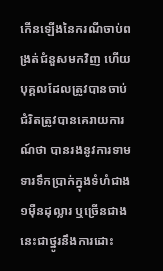កើនឡើងនៃករណីចាប់ពង្រត់ជំនួសមកវិញ ហើយបុគ្គលដែលត្រូវបានចាប់ជំរិតត្រូវបានគេរាយការណ៍ថា បានរងនូវការទាមទារទឹកប្រាក់ក្នុងទំហំជាង ១ម៉ឺនដុល្លារ ឬច្រើនជាងនេះជាថ្នូរនឹងការដោះ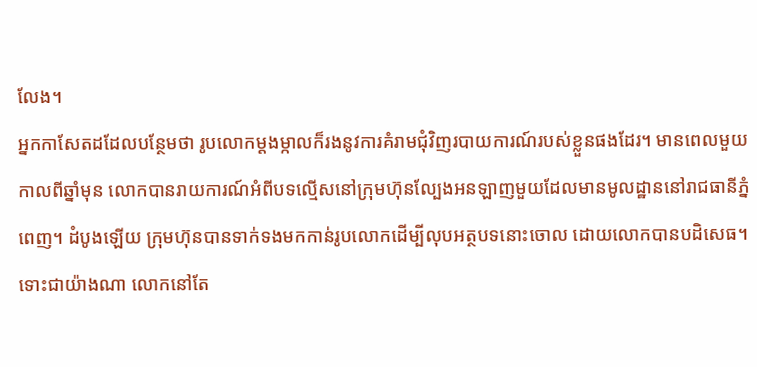លែង។
អ្នកកាសែតដដែលបន្ថែមថា រូបលោកម្តងម្កាលក៏រងនូវការគំរាមជុំវិញរបាយការណ៍របស់ខ្លួនផងដែរ។ មានពេលមួយកាលពីឆ្នាំមុន លោកបានរាយការណ៍អំពីបទល្មើសនៅក្រុមហ៊ុនល្បែងអនឡាញមួយដែលមានមូលដ្ឋាននៅរាជធានីភ្នំពេញ។ ដំបូងឡើយ ក្រុមហ៊ុនបានទាក់ទងមកកាន់រូបលោកដើម្បីលុបអត្ថបទនោះចោល ដោយលោកបានបដិសេធ។
ទោះជាយ៉ាងណា លោកនៅតែ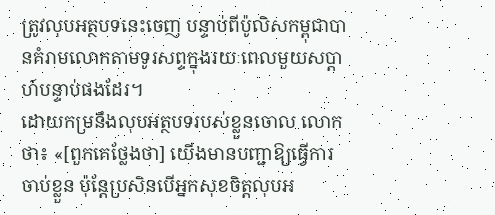ត្រូវលុបអត្ថបទនេះចេញ បន្ទាប់ពីប៉ូលិសកម្ពុជាបានគំរាមលោកតាមទូរសព្ទក្នុងរយៈពេលមួយសប្តាហ៍បន្ទាប់ផងដែរ។
ដោយកម្រនឹងលុបអត្ថបទរបស់ខ្លួនចោល លោកថា៖ «[ពួកគេថ្លែងថា] យើងមានបញ្ជាឱ្យធ្វើការចាប់ខ្លួន ប៉ុន្តែប្រសិនបើអ្នកសុខចិត្តលុបអ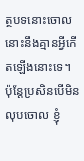ត្ថបទនោះចោល នោះនឹងគ្មានអ្វីកើតឡើងនោះទេ។ ប៉ុន្តែប្រសិនបើមិនលុបចោល ខ្ញុំ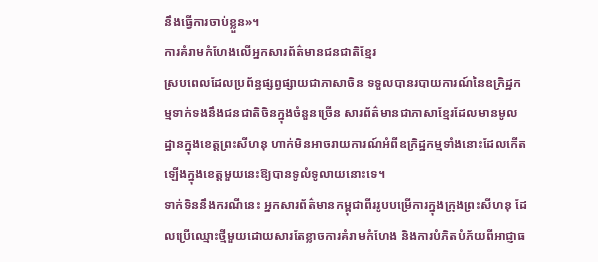នឹងធ្វើការចាប់ខ្លួន»។
ការគំរាមកំហែងលើអ្នកសារព័ត៌មានជនជាតិខ្មែរ
ស្របពេលដែលប្រព័ន្ធផ្សព្វផ្សាយជាភាសាចិន ទទួលបានរបាយការណ៍នៃឧក្រិដ្ឋកម្មទាក់ទងនឹងជនជាតិចិនក្នុងចំនួនច្រើន សារព័ត៌មានជាភាសាខ្មែរដែលមានមូលដ្ឋានក្នុងខេត្តព្រះសីហនុ ហាក់មិនអាចរាយការណ៍អំពីឧក្រិដ្ឋកម្មទាំងនោះដែលកើតឡើងក្នុងខេត្តមួយនេះឱ្យបានទូលំទូលាយនោះទេ។
ទាក់ទិននឹងករណីនេះ អ្នកសារព័ត៌មានកម្ពុជាពីររូបបម្រើការក្នុងក្រុងព្រះសីហនុ ដែលប្រើឈ្មោះថ្មីមួយដោយសារតែខ្លាចការគំរាមកំហែង និងការបំភិតបំភ័យពីអាជ្ញាធ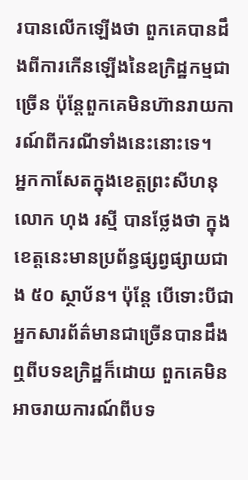របានលើកឡើងថា ពួកគេបានដឹងពីការកើនឡើងនៃឧក្រិដ្ឋកម្មជាច្រើន ប៉ុន្តែពួកគេមិនហ៊ានរាយការណ៍ពីករណីទាំងនេះនោះទេ។
អ្នកកាសែតក្នុងខេត្តព្រះសីហនុ លោក ហុង រស្មី បានថ្លែងថា ក្នុងខេត្តនេះមានប្រព័ន្ធផ្សព្វផ្សាយជាង ៥០ ស្ថាប័ន។ ប៉ុន្តែ បើទោះបីជាអ្នកសារព័ត៌មានជាច្រើនបានដឹងឮពីបទឧក្រិដ្ឋក៏ដោយ ពួកគេមិនអាចរាយការណ៍ពីបទ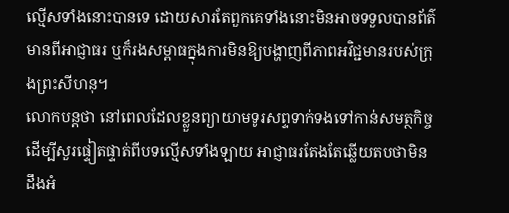ល្មើសទាំងនោះបានទេ ដោយសារតែពួកគេទាំងនោះមិនអាចទទួលបានព័ត៌មានពីអាជ្ញាធរ ឬក៏រងសម្ពាធក្នុងការមិនឱ្យបង្ហាញពីភាពអវិជ្ជមានរបស់ក្រុងព្រះសីហនុ។
លោកបន្តថា នៅពេលដែលខ្លួនព្យាយាមទូរសព្ទទាក់ទងទៅកាន់សមត្ថកិច្ចដើម្បីសួរផ្ទៀតផ្ទាត់ពីបទល្មើសទាំងឡាយ អាជ្ញាធរតែងតែឆ្លើយតបថាមិនដឹងអំ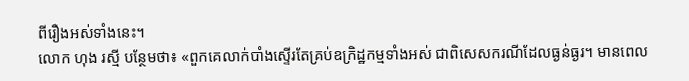ពីរឿងអស់ទាំងនេះ។
លោក ហុង រស្មី បន្ថែមថា៖ «ពួកគេលាក់បាំងស្ទើរតែគ្រប់ឧក្រិដ្ឋកម្មទាំងអស់ ជាពិសេសករណីដែលធ្ងន់ធ្ងរ។ មានពេល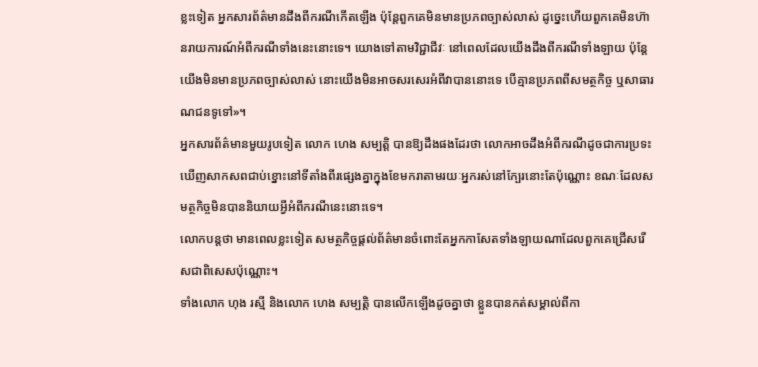ខ្លះទៀត អ្នកសារព័ត៌មានដឹងពីករណីកើតឡើង ប៉ុន្តែពួកគេមិនមានប្រភពច្បាស់លាស់ ដូច្នេះហើយពួកគេមិនហ៊ានរាយការណ៍អំពីករណីទាំងនេះនោះទេ។ យោងទៅតាមវិជ្ជាជីវៈ នៅពេលដែលយើងដឹងពីករណីទាំងឡាយ ប៉ុន្តែយើងមិនមានប្រភពច្បាស់លាស់ នោះយើងមិនអាចសរសេរអំពីវាបាននោះទេ បើគ្មានប្រភពពីសមត្ថកិច្ច ឬសាធារណជនទូទៅ»។
អ្នកសារព័ត៌មានមួយរូបទៀត លោក ហេង សម្បត្តិ បានឱ្យដឹងផងដែរថា លោកអាចដឹងអំពីករណីដូចជាការប្រទះឃើញសាកសពជាប់ខ្នោះនៅទីតាំងពីរផ្សេងគ្នាក្នុងខែមករាតាមរយៈអ្នករស់នៅក្បែរនោះតែប៉ុណ្ណោះ ខណៈដែលសមត្ថកិច្ចមិនបាននិយាយអ្វីអំពីករណីនេះនោះទេ។
លោកបន្តថា មានពេលខ្លះទៀត សមត្ថកិច្ចផ្តល់ព័ត៌មានចំពោះតែអ្នកកាសែតទាំងឡាយណាដែលពួកគេជ្រើសរើសជាពិសេសប៉ុណ្ណោះ។
ទាំងលោក ហុង រស្មី និងលោក ហេង សម្បត្តិ បានលើកឡើងដូចគ្នាថា ខ្លួនបានកត់សម្គាល់ពីកា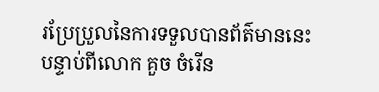រប្រែប្រួលនៃការទទួលបានព័ត៌មាននេះបន្ទាប់ពីលោក គួច ចំរើន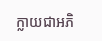ក្លាយជាអភិ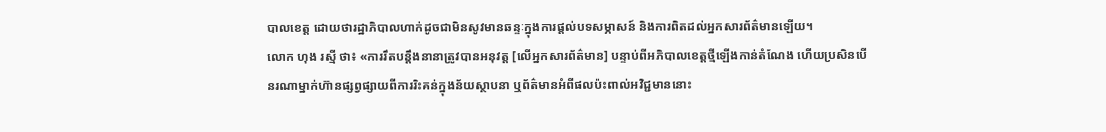បាលខេត្ត ដោយថារដ្ឋាភិបាលហាក់ដូចជាមិនសូវមានឆន្ទៈក្នុងការផ្តល់បទសម្ភាសន៍ និងការពិតដល់អ្នកសារព័ត៌មានឡើយ។
លោក ហុង រស្មី ថា៖ «ការរឹតបន្តឹងនានាត្រូវបានអនុវត្ត [លើអ្នកសារព័ត៌មាន] បន្ទាប់ពីអភិបាលខេត្តថ្មីឡើងកាន់តំណែង ហើយប្រសិនបើនរណាម្នាក់ហ៊ានផ្សព្វផ្សាយពីការរិះគន់ក្នុងន័យស្ថាបនា ឬព័ត៌មានអំពីផលប៉ះពាល់អវិជ្ជមាននោះ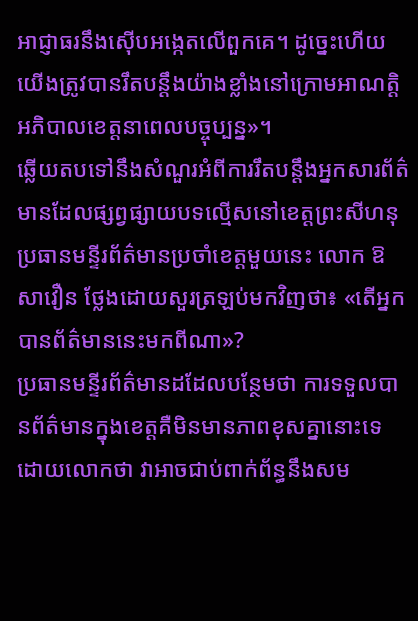អាជ្ញាធរនឹងស៊ើបអង្កេតលើពួកគេ។ ដូច្នេះហើយ យើងត្រូវបានរឹតបន្តឹងយ៉ាងខ្លាំងនៅក្រោមអាណត្តិអភិបាលខេត្តនាពេលបច្ចុប្បន្ន»។
ឆ្លើយតបទៅនឹងសំណួរអំពីការរឹតបន្តឹងអ្នកសារព័ត៌មានដែលផ្សព្វផ្សាយបទល្មើសនៅខេត្តព្រះសីហនុ ប្រធានមន្ទីរព័ត៌មានប្រចាំខេត្តមួយនេះ លោក ឱ សាវឿន ថ្លែងដោយសួរត្រឡប់មកវិញថា៖ «តើអ្នកបានព័ត៌មាននេះមកពីណា»?
ប្រធានមន្ទីរព័ត៌មានដដែលបន្ថែមថា ការទទួលបានព័ត៌មានក្នុងខេត្តគឺមិនមានភាពខុសគ្នានោះទេ ដោយលោកថា វាអាចជាប់ពាក់ព័ន្ធនឹងសម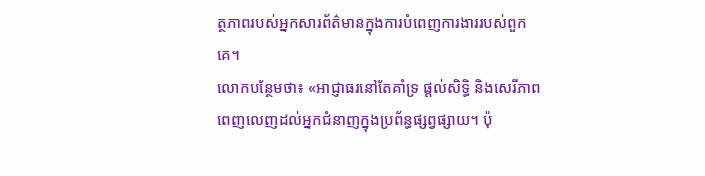ត្ថភាពរបស់អ្នកសារព័ត៌មានក្នុងការបំពេញការងាររបស់ពួកគេ។
លោកបន្ថែមថា៖ «អាជ្ញាធរនៅតែគាំទ្រ ផ្តល់សិទ្ធិ និងសេរីភាពពេញលេញដល់អ្នកជំនាញក្នុងប្រព័ន្ធផ្សព្វផ្សាយ។ ប៉ុ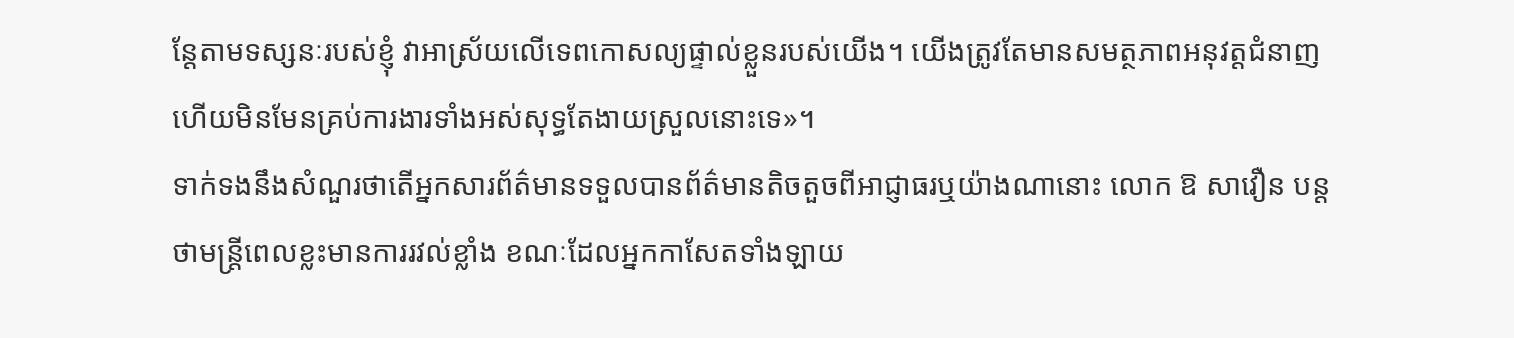ន្តែតាមទស្សនៈរបស់ខ្ញុំ វាអាស្រ័យលើទេពកោសល្យផ្ទាល់ខ្លួនរបស់យើង។ យើងត្រូវតែមានសមត្ថភាពអនុវត្តជំនាញ ហើយមិនមែនគ្រប់ការងារទាំងអស់សុទ្ធតែងាយស្រួលនោះទេ»។
ទាក់ទងនឹងសំណួរថាតើអ្នកសារព័ត៌មានទទួលបានព័ត៌មានតិចតួចពីអាជ្ញាធរឬយ៉ាងណានោះ លោក ឱ សាវឿន បន្តថាមន្ត្រីពេលខ្លះមានការរវល់ខ្លាំង ខណៈដែលអ្នកកាសែតទាំងឡាយ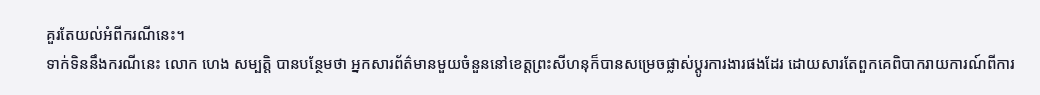គួរតែយល់អំពីករណីនេះ។
ទាក់ទិននឹងករណីនេះ លោក ហេង សម្បត្តិ បានបន្ថែមថា អ្នកសារព័ត៌មានមួយចំនួននៅខេត្តព្រះសីហនុក៏បានសម្រេចផ្លាស់ប្តូរការងារផងដែរ ដោយសារតែពួកគេពិបាករាយការណ៍ពីការ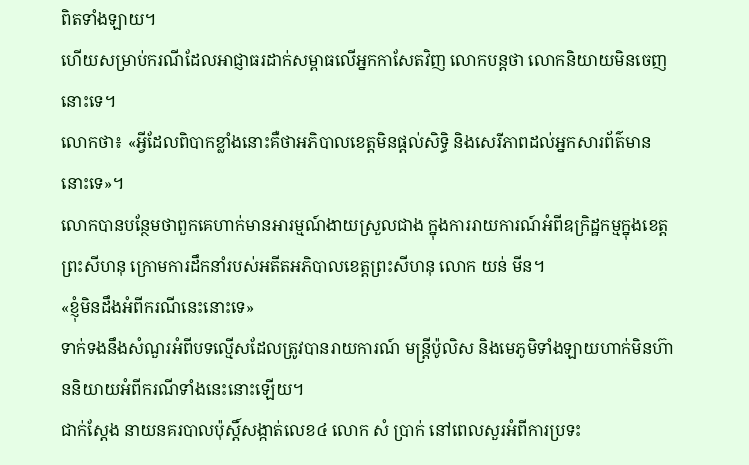ពិតទាំងឡាយ។
ហើយសម្រាប់ករណីដែលអាជ្ញាធរដាក់សម្ពាធលើអ្នកកាសែតវិញ លោកបន្តថា លោកនិយាយមិនចេញនោះទេ។
លោកថា៖ «អ្វីដែលពិបាកខ្លាំងនោះគឺថាអភិបាលខេត្តមិនផ្តល់សិទ្ធិ និងសេរីភាពដល់អ្នកសារព័ត៌មាននោះទេ»។
លោកបានបន្ថែមថាពួកគេហាក់មានអារម្មណ៍ងាយស្រួលជាង ក្នុងការរាយការណ៍អំពីឧក្រិដ្ឋកម្មក្នុងខេត្តព្រះសីហនុ ក្រោមការដឹកនាំរបស់អតីតអភិបាលខេត្តព្រះសីហនុ លោក យន់ មីន។
«ខ្ញុំមិនដឹងអំពីករណីនេះនោះទេ»
ទាក់ទងនឹងសំណួរអំពីបទល្មើសដែលត្រូវបានរាយការណ៍ មន្ត្រីប៉ូលិស និងមេភូមិទាំងឡាយហាក់មិនហ៊ាននិយាយអំពីករណីទាំងនេះនោះឡើយ។
ជាក់ស្ដែង នាយនគរបាលប៉ុស្តិ៍សង្កាត់លេខ៤ លោក សំ ប្រាក់ នៅពេលសួរអំពីការប្រទះ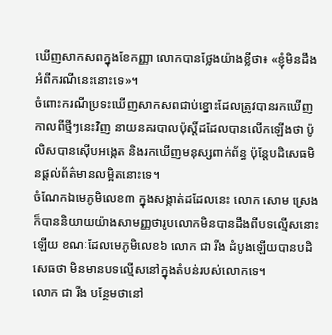ឃើញសាកសពក្នុងខែកញ្ញា លោកបានថ្លែងយ៉ាងខ្លីថា៖ «ខ្ញុំមិនដឹងអំពីករណីនេះនោះទេ»។
ចំពោះករណីប្រទះឃើញសាកសពជាប់ខ្នោះដែលត្រូវបានរកឃើញកាលពីថ្មីៗនេះវិញ នាយនគរបាលប៉ុស្តិ៍ដដែលបានលើកឡើងថា ប៉ូលិសបានស៊ើបអង្កេត និងរកឃើញមនុស្សពាក់ព័ន្ធ ប៉ុន្តែបដិសេធមិនផ្តល់ព័ត៌មានលម្អិតនោះទេ។
ចំណែកឯមេភូមិលេខ៣ ក្នុងសង្កាត់ដដែលនេះ លោក សោម ស្រេង ក៏បាននិយាយយ៉ាងសាមញ្ញថារូបលោកមិនបានដឹងពីបទល្មើសនោះឡើយ ខណៈដែលមេភូមិលេខ៦ លោក ជា រីង ដំបូងឡើយបានបដិសេធថា មិនមានបទល្មើសនៅក្នុងតំបន់របស់លោកទេ។
លោក ជា រីង បន្ថែមថានៅ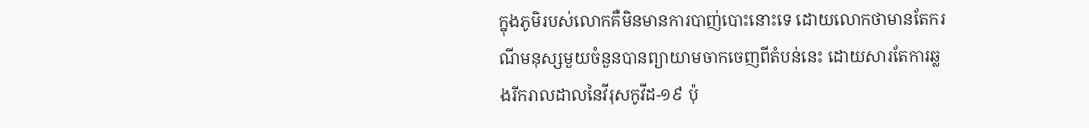ក្នុងភូមិរបស់លោកគឺមិនមានការបាញ់បោះនោះទេ ដោយលោកថាមានតែករណីមនុស្សមួយចំនួនបានព្យាយាមចាកចេញពីតំបន់នេះ ដោយសារតែការឆ្លងរីករាលដាលនៃវីរុសកូវីដ-១៩ ប៉ុ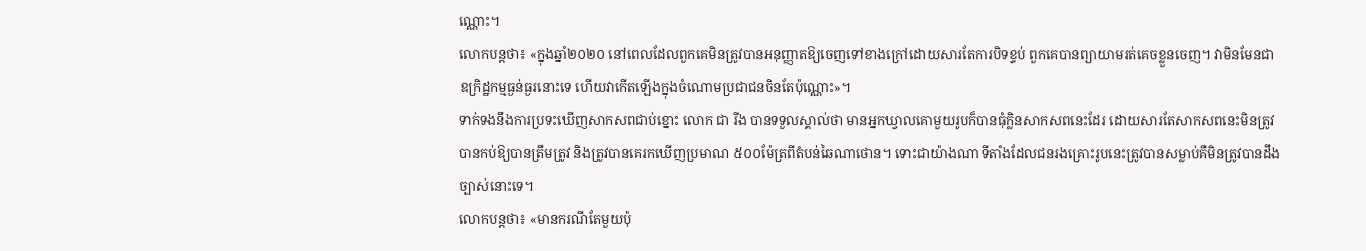ណ្ណោះ។
លោកបន្តថា៖ «ក្នុងឆ្នាំ២០២០ នៅពេលដែលពួកគេមិនត្រូវបានអនុញ្ញាតឱ្យចេញទៅខាងក្រៅដោយសារតែការបិទខ្ទប់ ពួកគេបានព្យាយាមរត់គេចខ្លួនចេញ។ វាមិនមែនជាឧក្រិដ្ឋកម្មធ្ងន់ធ្ងរនោះទេ ហើយវាកើតឡើងក្នុងចំណោមប្រជាជនចិនតែប៉ុណ្ណោះ»។
ទាក់ទងនឹងការប្រទះឃើញសាកសពជាប់ខ្នោះ លោក ជា រីង បានទទួលស្គាល់ថា មានអ្នកឃ្វាលគោមួយរូបក៏បានធុំក្លិនសាកសពនេះដែរ ដោយសារតែសាកសពនេះមិនត្រូវបានកប់ឱ្យបានត្រឹមត្រូវ និងត្រូវបានគេរកឃើញប្រមាណ ៥០០ម៉ែត្រពីតំបន់ឆៃណាថោន។ ទោះជាយ៉ាងណា ទីតាំងដែលជនរងគ្រោះរូបនេះត្រូវបានសម្លាប់គឺមិនត្រូវបានដឹងច្បាស់នោះទេ។
លោកបន្តថា៖ «មានករណីតែមួយប៉ុ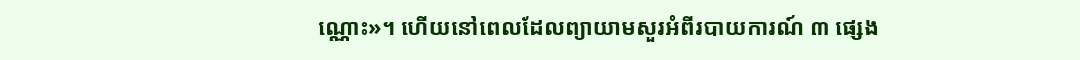ណ្ណោះ»។ ហើយនៅពេលដែលព្យាយាមសួរអំពីរបាយការណ៍ ៣ ផ្សេង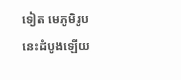ទៀត មេភូមិរូបនេះដំបូងឡើយ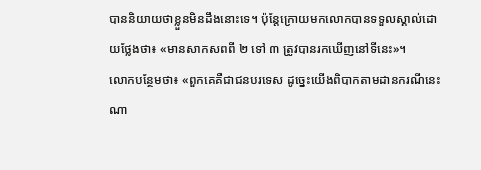បាននិយាយថាខ្លួនមិនដឹងនោះទេ។ ប៉ុន្តែក្រោយមកលោកបានទទួលស្គាល់ដោយថ្លែងថា៖ «មានសាកសពពី ២ ទៅ ៣ ត្រូវបានរកឃើញនៅទីនេះ»។
លោកបន្ថែមថា៖ «ពួកគេគឺជាជនបរទេស ដូច្នេះយើងពិបាកតាមដានករណីនេះណា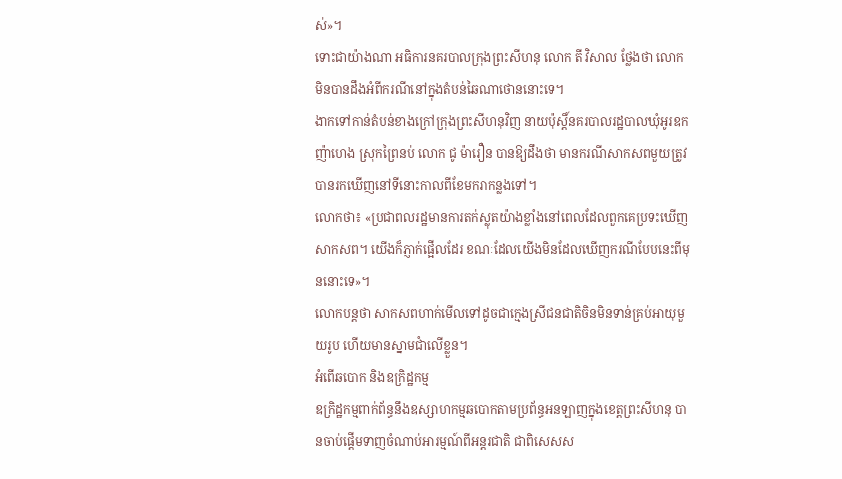ស់»។
ទោះជាយ៉ាងណា អធិការនគរបាលក្រុងព្រះសីហនុ លោក តី វិសាល ថ្លែងថា លោកមិនបានដឹងអំពីករណីនៅក្នុងតំបន់ឆៃណាថោននោះទេ។
ងាកទៅកាន់តំបន់ខាងក្រៅក្រុងព្រះសីហនុវិញ នាយប៉ុស្តិ៍នគរបាលរដ្ឋបាលឃុំអូរឧកញ៉ាហេង ស្រុកព្រៃនប់ លោក ជូ ម៉ារឿន បានឱ្យដឹងថា មានករណីសាកសពមួយត្រូវបានរកឃើញនៅទីនោះកាលពីខែមករាកន្លងទៅ។
លោកថា៖ «ប្រជាពលរដ្ឋមានការតក់ស្លុតយ៉ាងខ្លាំងនៅពេលដែលពួកគេប្រទះឃើញសាកសព។ យើងក៏ភ្ញាក់ផ្អើលដែរ ខណៈដែលយើងមិនដែលឃើញករណីបែបនេះពីមុននោះទេ»។
លោកបន្តថា សាកសពហាក់មើលទៅដូចជាក្មេងស្រីជនជាតិចិនមិនទាន់គ្រប់អាយុមួយរូប ហើយមានស្នាមជាំលើខ្លួន។
អំពើឆបោក និងឧក្រិដ្ឋកម្ម
ឧក្រិដ្ឋកម្មពាក់ព័ន្ធនឹងឧស្សាហកម្មឆបោកតាមប្រព័ន្ធអនឡាញក្នុងខេត្តព្រះសីហនុ បានចាប់ផ្តើមទាញចំណាប់អារម្មណ៍ពីអន្តរជាតិ ជាពិសេសស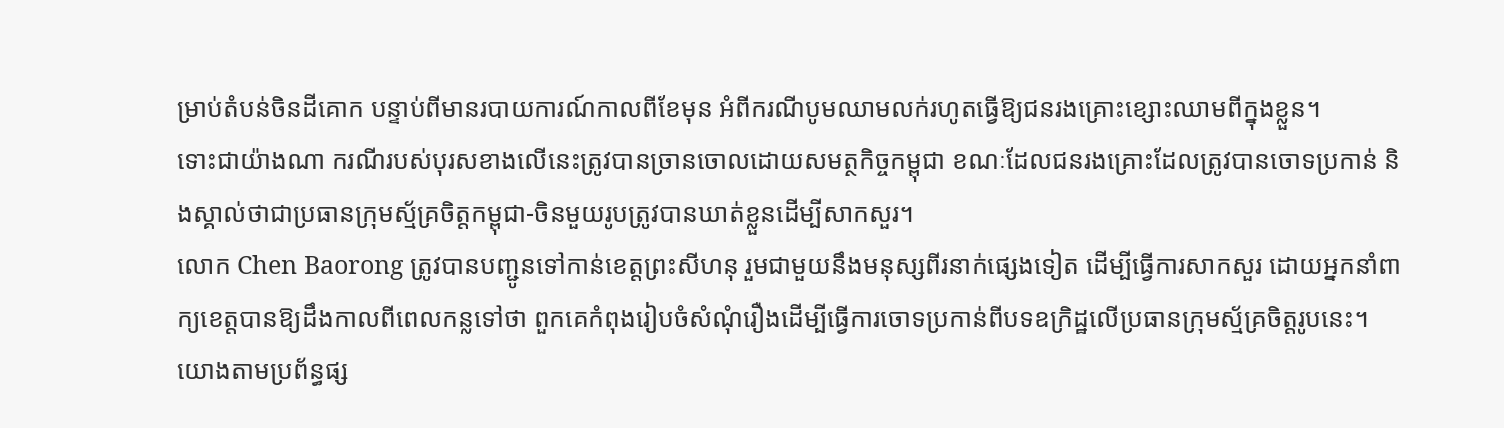ម្រាប់តំបន់ចិនដីគោក បន្ទាប់ពីមានរបាយការណ៍កាលពីខែមុន អំពីករណីបូមឈាមលក់រហូតធ្វើឱ្យជនរងគ្រោះខ្សោះឈាមពីក្នុងខ្លួន។
ទោះជាយ៉ាងណា ករណីរបស់បុរសខាងលើនេះត្រូវបានច្រានចោលដោយសមត្ថកិច្ចកម្ពុជា ខណៈដែលជនរងគ្រោះដែលត្រូវបានចោទប្រកាន់ និងស្គាល់ថាជាប្រធានក្រុមស្ម័គ្រចិត្តកម្ពុជា-ចិនមួយរូបត្រូវបានឃាត់ខ្លួនដើម្បីសាកសួរ។
លោក Chen Baorong ត្រូវបានបញ្ជូនទៅកាន់ខេត្តព្រះសីហនុ រួមជាមួយនឹងមនុស្សពីរនាក់ផ្សេងទៀត ដើម្បីធ្វើការសាកសួរ ដោយអ្នកនាំពាក្យខេត្តបានឱ្យដឹងកាលពីពេលកន្លទៅថា ពួកគេកំពុងរៀបចំសំណុំរឿងដើម្បីធ្វើការចោទប្រកាន់ពីបទឧក្រិដ្ឋលើប្រធានក្រុមស្ម័គ្រចិត្តរូបនេះ។
យោងតាមប្រព័ន្ធផ្ស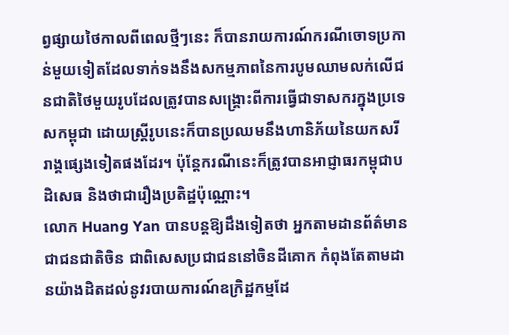ព្វផ្សាយថៃកាលពីពេលថ្មីៗនេះ ក៏បានរាយការណ៍ករណីចោទប្រកាន់មួយទៀតដែលទាក់ទងនឹងសកម្មភាពនៃការបូមឈាមលក់លើជនជាតិថៃមួយរូបដែលត្រូវបានសង្គ្រោះពីការធ្វើជាទាសករក្នុងប្រទេសកម្ពុជា ដោយស្រ្តីរូបនេះក៏បានប្រឈមនឹងហានិភ័យនៃយកសរីរាង្គផ្សេងទៀតផងដែរ។ ប៉ុន្តែករណីនេះក៏ត្រូវបានអាជ្ញាធរកម្ពុជាបដិសេធ និងថាជារឿងប្រតិដ្ឋប៉ុណ្ណោះ។
លោក Huang Yan បានបន្តឱ្យដឹងទៀតថា អ្នកតាមដានព័ត៌មានជាជនជាតិចិន ជាពិសេសប្រជាជននៅចិនដីគោក កំពុងតែតាមដានយ៉ាងដិតដល់នូវរបាយការណ៍ឧក្រិដ្ឋកម្មដែ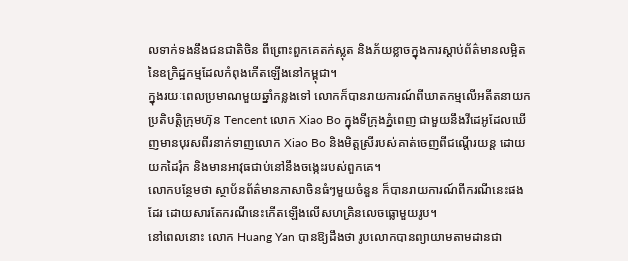លទាក់ទងនឹងជនជាតិចិន ពីព្រោះពួកគេតក់ស្លុត និងភ័យខ្លាចក្នុងការស្តាប់ព័ត៌មានលម្អិតនៃឧក្រិដ្ឋកម្មដែលកំពុងកើតឡើងនៅកម្ពុជា។
ក្នុងរយៈពេលប្រមាណមួយឆ្នាំកន្លងទៅ លោកក៏បានរាយការណ៍ពីឃាតកម្មលើអតីតនាយកប្រតិបត្តិក្រុមហ៊ុន Tencent លោក Xiao Bo ក្នុងទីក្រុងភ្នំពេញ ជាមួយនឹងវីដេអូដែលឃើញមានបុរសពីរនាក់ទាញលោក Xiao Bo និងមិត្តស្រីរបស់គាត់ចេញពីជណ្តើរយន្ត ដោយយកដៃរុំក និងមានអាវុធជាប់នៅនឹងចង្កេះរបស់ពួកគេ។
លោកបន្ថែមថា ស្ថាប័នព័ត៌មានភាសាចិនធំៗមួយចំនួន ក៏បានរាយការណ៍ពីករណីនេះផងដែរ ដោយសារតែករណីនេះកើតឡើងលើសហគ្រិនលេចធ្លោមួយរូប។
នៅពេលនោះ លោក Huang Yan បានឱ្យដឹងថា រូបលោកបានព្យាយាមតាមដានជា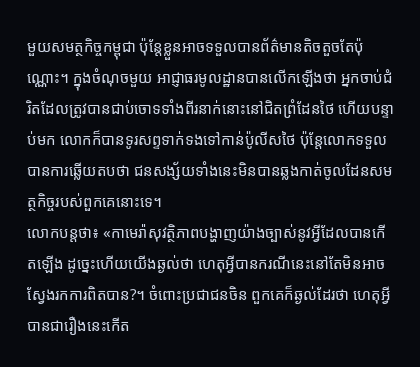មួយសមត្ថកិច្ចកម្ពុជា ប៉ុន្តែខ្លួនអាចទទួលបានព័ត៌មានតិចតួចតែប៉ុណ្ណោះ។ ក្នុងចំណុចមួយ អាជ្ញាធរមូលដ្ឋានបានលើកឡើងថា អ្នកចាប់ជំរិតដែលត្រូវបានជាប់ចោទទាំងពីរនាក់នោះនៅជិតព្រំដែនថៃ ហើយបន្ទាប់មក លោកក៏បានទូរសព្ទទាក់ទងទៅកាន់ប៉ូលីសថៃ ប៉ុន្តែលោកទទួលបានការឆ្លើយតបថា ជនសង្ស័យទាំងនេះមិនបានឆ្លងកាត់ចូលដែនសមត្ថកិច្ចរបស់ពួកគេនោះទេ។
លោកបន្តថា៖ «កាមេរ៉ាសុវត្ថិភាពបង្ហាញយ៉ាងច្បាស់នូវអ្វីដែលបានកើតឡើង ដូច្នេះហើយយើងឆ្ងល់ថា ហេតុអ្វីបានករណីនេះនៅតែមិនអាចស្វែងរកការពិតបាន?។ ចំពោះប្រជាជនចិន ពួកគេក៏ឆ្ងល់ដែរថា ហេតុអ្វីបានជារឿងនេះកើត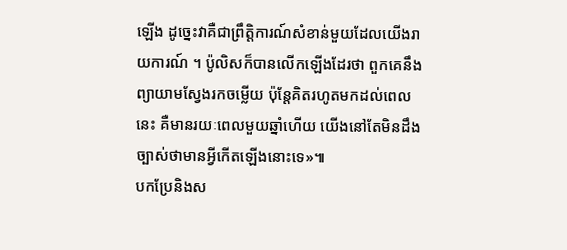ឡើង ដូច្នេះវាគឺជាព្រឹត្តិការណ៍សំខាន់មួយដែលយើងរាយការណ៍ ។ ប៉ូលិសក៏បានលើកឡើងដែរថា ពួកគេនឹងព្យាយាមស្វែងរកចម្លើយ ប៉ុន្តែគិតរហូតមកដល់ពេលនេះ គឺមានរយៈពេលមួយឆ្នាំហើយ យើងនៅតែមិនដឹងច្បាស់ថាមានអ្វីកើតឡើងនោះទេ»៕
បកប្រែនិងស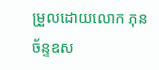ម្រួលដោយលោក ភុន ច័ន្ទឧស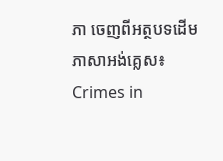ភា ចេញពីអត្ថបទដើមភាសាអង់គ្លេស៖ Crimes in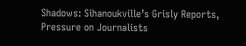Shadows: Sihanoukville’s Grisly Reports, Pressure on Journalists